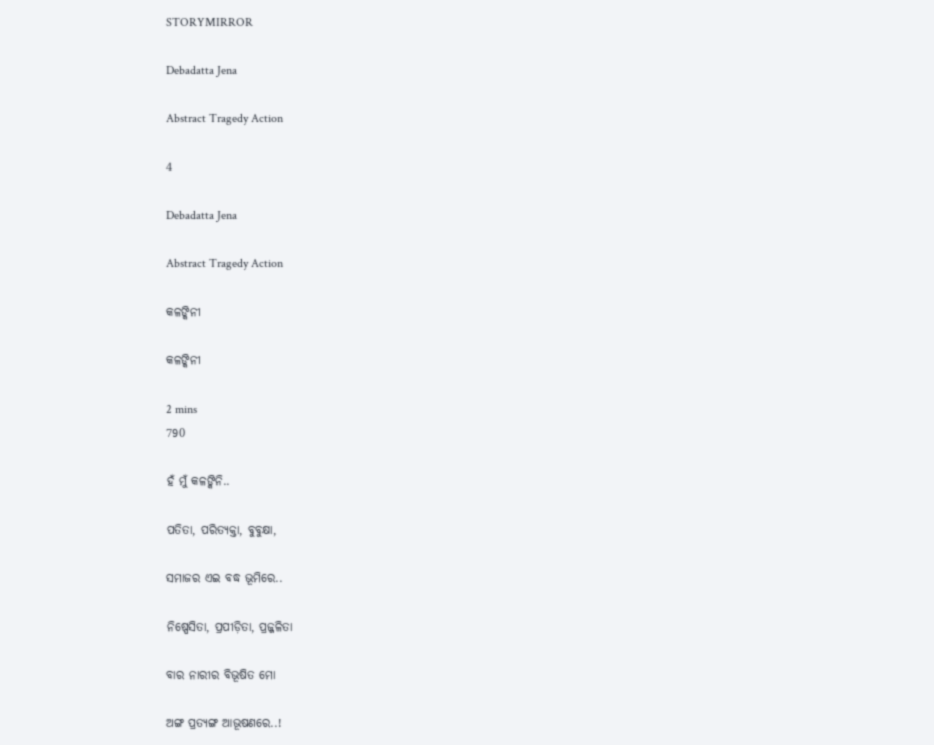STORYMIRROR

Debadatta Jena

Abstract Tragedy Action

4

Debadatta Jena

Abstract Tragedy Action

କଳଙ୍କିନୀ

କଳଙ୍କିନୀ

2 mins
790

ହଁ ମୁଁ କଳଙ୍କିନି..

ପତିତା, ପରିତ୍ୟକ୍ତା, ବୁବୁକ୍ଷା,

ସମାଜର ଏଇ ବଦ୍ଧ ଭୂମିରେ..

ନିଷ୍ପେସିତା, ପ୍ରପୀଡ଼ିତା, ପ୍ରଜ୍ଜଳିତା

ବାର ନାରୀର ବିଭୂଷିତ ମୋ

ଅଙ୍ଗ ପ୍ରତ୍ୟଙ୍ଗ ଆଭୂଷଣରେ..!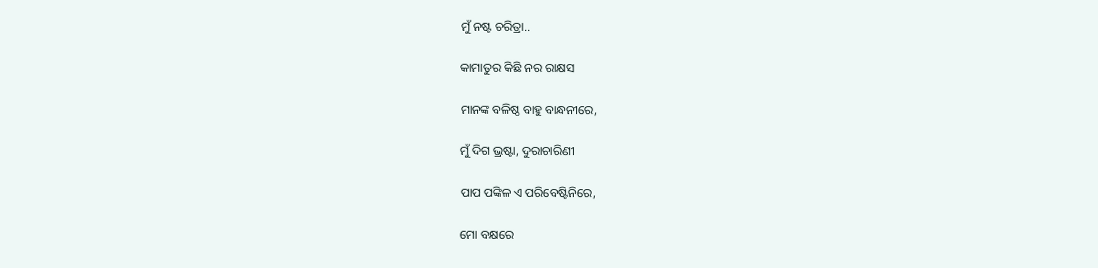ମୁଁ ନଷ୍ଟ ଚରିତ୍ରା..

କାମାତୁର କିଛି ନର ରାକ୍ଷସ

ମାନଙ୍କ ବଳିଷ୍ଠ ବାହୁ ବାନ୍ଧନୀରେ,

ମୁଁ ଦିଗ ଭ୍ରଷ୍ଟା, ଦୁରାଚାରିଣୀ

ପାପ ପଙ୍କିଳ ଏ ପରିବେଷ୍ଟିନିରେ,

ମୋ ବକ୍ଷରେ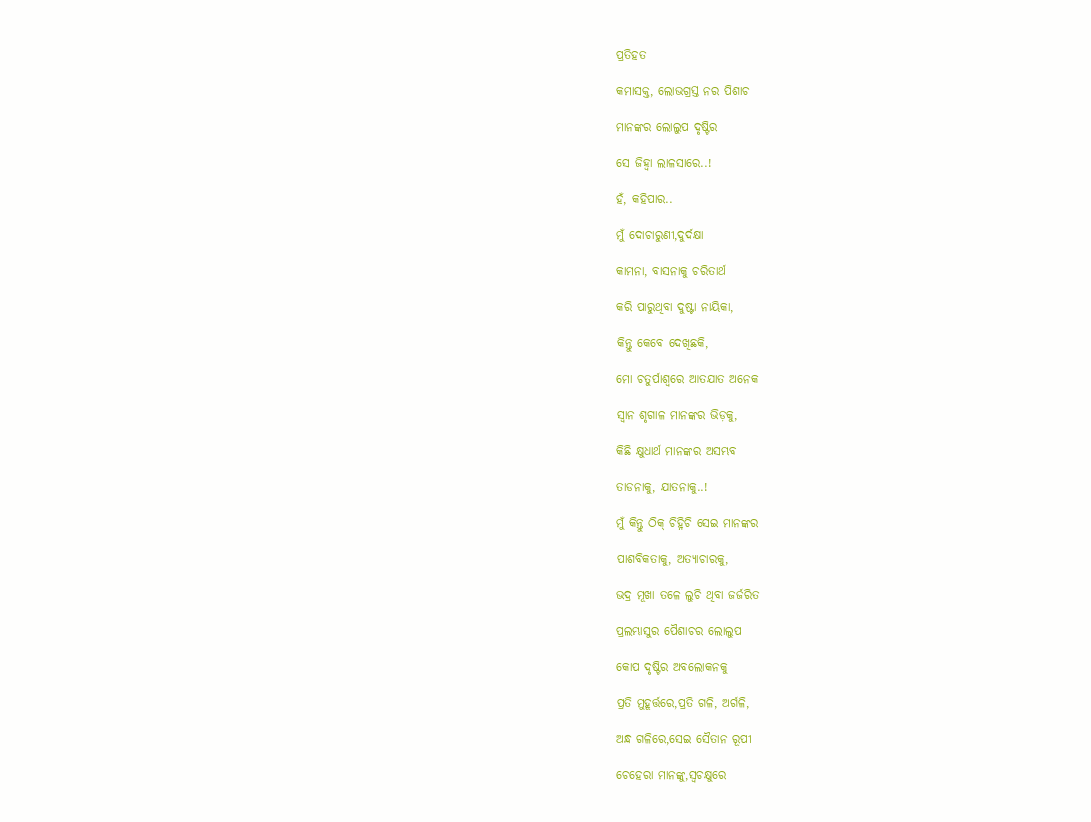ପ୍ରତିହତ

କମାସକ୍ତ, ଲୋଭଗ୍ରସ୍ତ ନର ପିଶାଚ

ମାନଙ୍କର ଲୋଲୁପ ଦୃଷ୍ଟିର

ସେ ଜିହ୍ୱା ଲାଳସାରେ..!

ହଁ, କହିପାର..

ମୁଁ ଦୋଚାରୁଣୀ,ଦୁର୍ଦକ୍ଷା

କାମନା, ବାସନାକୁ ଚରିତାର୍ଥ

କରି ପାରୁଥିବା ଦୁଷ୍ଟା ନାୟିକା,

କିନ୍ତୁ କେବେ ଦେଖିଛକି,

ମୋ ଚତୁର୍ପାଶ୍ୱରେ ଆତଯାତ ଅନେକ

ସ୍ୱାନ ଶୃଗାଳ ମାନଙ୍କର ଭିଡ଼କୁ,

କିଛି କ୍ଷୁଧାର୍ଥ ମାନଙ୍କର ଅସମ୍ଭବ

ତାଡନାକୁ, ଯାତନାକୁ..!

ମୁଁ କିନ୍ତୁ ଠିକ୍ ଚିହ୍ନିଚି ସେଇ ମାନଙ୍କର

ପାଶବିକତାକୁ, ଅତ୍ୟାଚାରକୁ,

ଭଦ୍ର ମୂଖା ତଳେ ଲୁଚି ଥିବା ଜର୍ଜରିତ

ପ୍ରଲମ୍ଭାସୁର ପୈଶାଚର ଲୋଲୁପ

କୋପ ଦୃଷ୍ଟିର ଅବଲୋକନକୁ

ପ୍ରତି ମୁହୂର୍ତ୍ତରେ,ପ୍ରତି ଗଳି, ଅର୍ଗଳି,

ଅନ୍ଧ ଗଳିରେ,ସେଇ ସୈତାନ ରୂପୀ

ଚେହେରା ମାନଙ୍କୁ,ସ୍ୱଚକ୍ଷୁରେ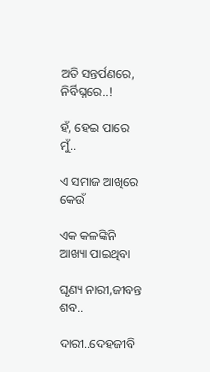ଅତି ସନ୍ତର୍ପଣରେ, ନିର୍ବିଘ୍ନରେ..!

ହଁ, ହେଇ ପାରେ ମୁଁ..

ଏ ସମାଜ ଆଖିରେ କେଉଁ

ଏକ କଳଙ୍କିନି ଆଖ୍ୟା ପାଇଥିବା

ଘୃଣ୍ୟ ନାରୀ,ଜୀବନ୍ତ ଶବ..

ଦାରୀ..ଦେହଜୀବି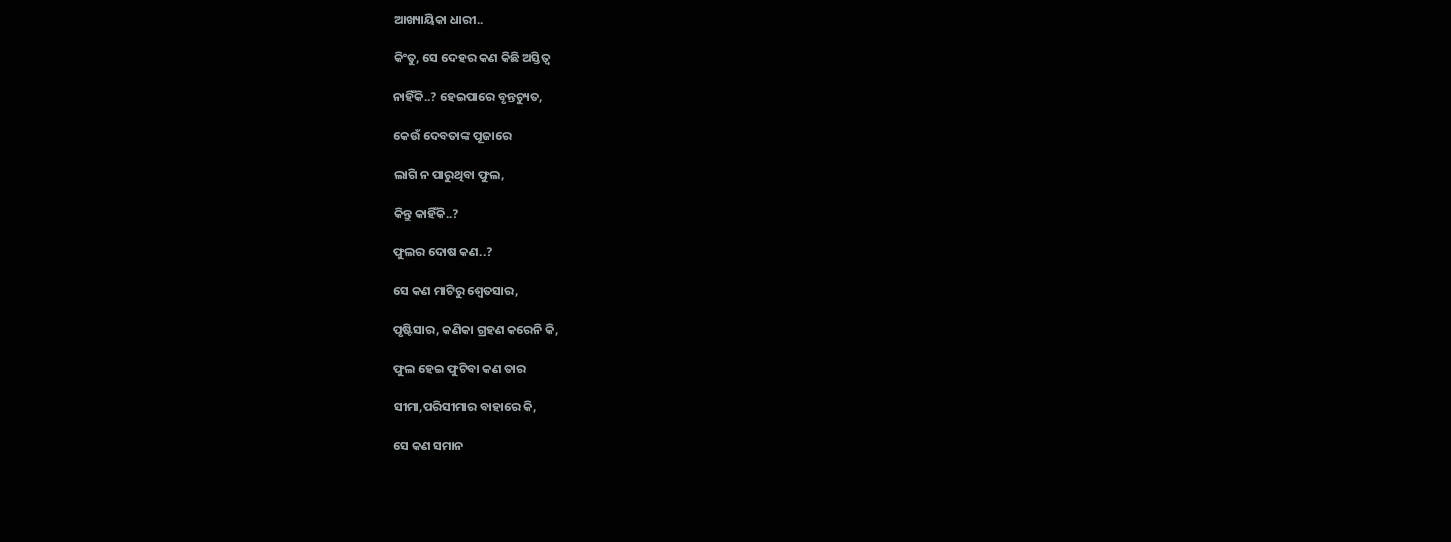ଆଖ୍ୟାୟିକା ଧାରୀ..

କିଂତୁ, ସେ ଦେହର କଣ କିଛି ଅସ୍ତିତ୍ୱ

ନାହିଁକି..? ହେଇପାରେ ବୃନ୍ତଚ୍ୟୁତ,

କେଉଁ ଦେବତାଙ୍କ ପୂଜାରେ

ଲାଗି ନ ପାରୁଥିବା ଫୁଲ,

କିନ୍ତୁ କାହିଁକି..?

ଫୁଲର ଦୋଷ କଣ..?

ସେ କଣ ମାଟିରୁ ଶ୍ୱେତସାର,

ପୃଷ୍ଟିସାର, କଣିକା ଗ୍ରହଣ କରେନି କି,

ଫୁଲ ହେଇ ଫୁଟିବା କଣ ତାର

ସୀମା,ପରିସୀମାର ବାହାରେ କି,

ସେ କଣ ସମାନ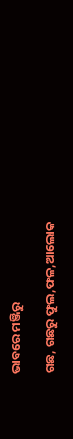ଭାବରେ ମଞ୍ଜିରୁ

ଗଛ, ଗଛରୁ ଫୁଲ,ଫଳ,ଆଲୋକ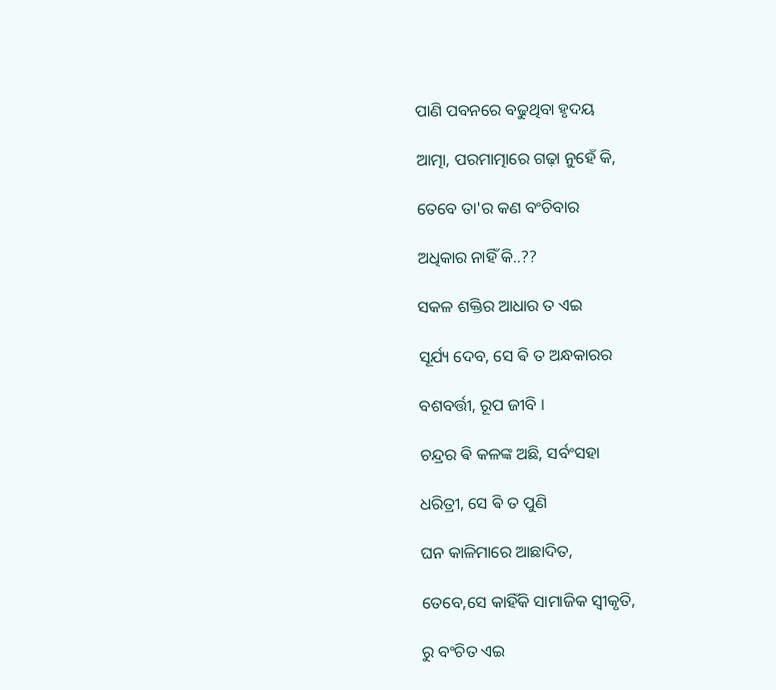ପାଣି ପବନରେ ବଢୁଥିବା ହୃଦୟ

ଆତ୍ମା, ପରମାତ୍ମାରେ ଗଢ଼ା ନୁହେଁ କି,

ତେବେ ତା'ର କଣ ବଂଚିବାର

ଅଧିକାର ନାହିଁ କି..??

ସକଳ ଶକ୍ତିର ଆଧାର ତ ଏଇ

ସୂର୍ଯ୍ୟ ଦେବ, ସେ ଵି ତ ଅନ୍ଧକାରର

ବଶବର୍ତ୍ତୀ, ରୂପ ଜୀବି ।

ଚନ୍ଦ୍ରର ଵି କଳଙ୍କ ଅଛି, ସର୍ବଂସହା

ଧରିତ୍ରୀ, ସେ ଵି ତ ପୁଣି

ଘନ କାଳିମାରେ ଆଛାଦିତ,

ତେବେ,ସେ କାହିଁକି ସାମାଜିକ ସ୍ୱୀକୃତି,

ରୁ ବଂଚିତ ଏଇ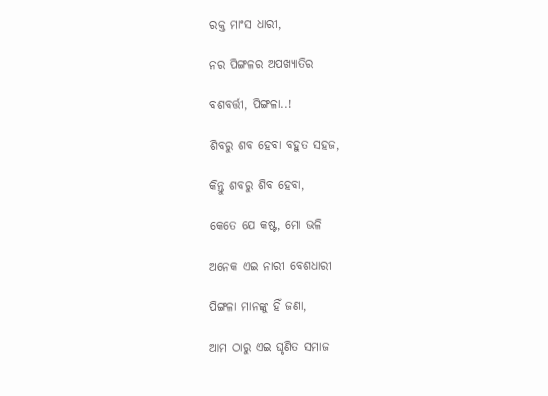ରକ୍ତ ମାଂସ ଧାରୀ,

ନର ପିଙ୍ଗଳର ଅପଖ୍ୟାତିର

ବଶବର୍ତ୍ତୀ, ପିଙ୍ଗଳା..!

ଶିବରୁ ଶବ ହେବା ବହୁତ ସହଜ,

କିନ୍ତୁ ଶବରୁ ଶିବ ହେବା,

କେତେ ଯେ କଷ୍ଟ, ମୋ ଭଳି

ଅନେକ ଏଇ ନାରୀ ବେଶଧାରୀ

ପିଙ୍ଗଳା ମାନଙ୍କୁ ହିଁ ଜଣା,

ଆମ ଠାରୁ ଏଇ ଘୃଣିତ ସମାଜ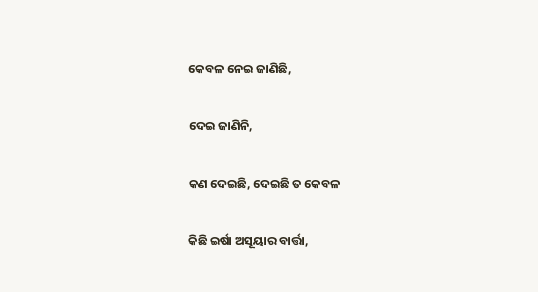କେବଳ ନେଇ ଜାଣିଛି,

ଦେଇ ଜାଣିନି,

କଣ ଦେଇଛି, ଦେଇଛି ତ କେବଳ

କିଛି ଇର୍ଷା ଅସୂୟାର ବାର୍ତ୍ତା,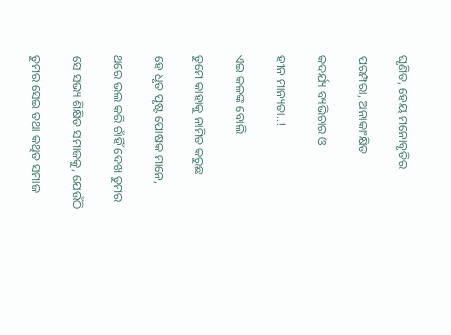ଘୃଣିତ, ହେୟ ମନୋବୃତିର

ପରମ୍ପରା, ଅନାକାଂକ୍ଷିତ

କଦର୍ଯ୍ୟ ବ୍ୟଭିଚାର ଓ

ହୀନ ମାନ୍ୟତା..!

ଏଇ କଳଙ୍କ ବୋଲି

ତୁମେ କାହାକୁ ନାମିତ କରୁଛ

ହେ ଧୃତ ପୃଷ୍ଟ ପୋଷକ ମାନେ,

ଥରେ ଭଲ କରି ଚାଁହିଁ ଦେଖ ତୁମର

ସେ ସଭ୍ୟ ଶିକ୍ଷିତ ସମାଜକୁ, ଯେଉଁଠି

ତୁମର ସେଇ ତଥା କଥିତ ସମାଜ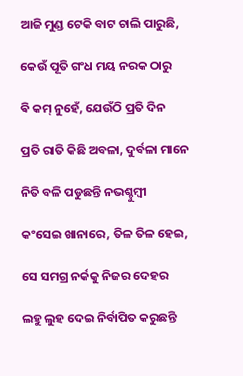ଆଜି ମୁଣ୍ଡ ଟେକି ବାଟ ଚାଲି ପାରୁଛି,

କେଉଁ ପୂତି ଗଂଧ ମୟ ନରକ ଠାରୁ

ଵି କମ୍ ନୁହେଁ, ଯେଉଁଠି ପ୍ରତି ଦିନ

ପ୍ରତି ରାତି କିଛି ଅବଳା, ଦୁର୍ବଳା ମାନେ

ନିତି ବଳି ପଡୁଛନ୍ତି ନଭଶ୍ଚୁମ୍ବୀ

କଂସେଇ ଖାନାରେ, ତିଳ ତିଳ ହେଇ,

ସେ ସମଗ୍ର ନର୍କକୁ ନିଜର ଦେହର

ଲହୁ ଲୁହ ଦେଇ ନିର୍ବାପିତ କରୁଛନ୍ତି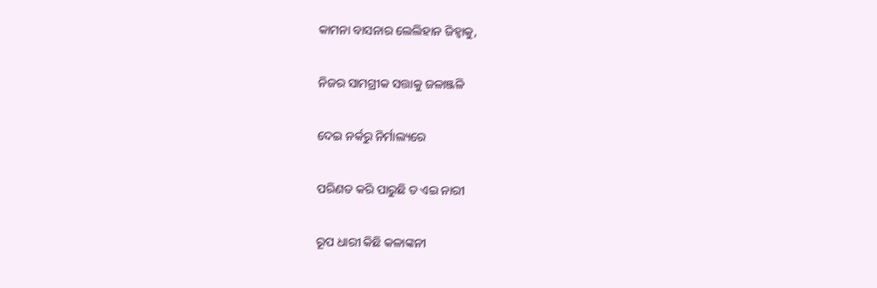କାମନା ବାସନାର ଲେଲିହାନ ଜିହ୍ୱାକୁ,

ନିଜର ସାମଗ୍ରୀକ ସତ୍ତାକୁ ଜଳାଞ୍ଜଳି

ଦେଇ ନର୍କରୁ ନିର୍ମାଲ୍ୟରେ

ପରିଣତ କରି ପାରୁଛି ତ ଏଇ ନାରୀ

ରୂପ ଧାରୀ କିଛି କଳାଙ୍କନୀ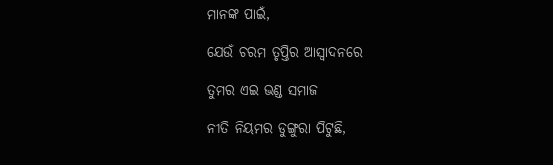ମାନଙ୍କ ପାଇଁ,

ଯେଉଁ ଚରମ ତୃପ୍ତିର ଆସ୍ୱାଦନରେ

ତୁମର ଏଇ ଭଣ୍ଡ ସମାଜ

ନୀତି ନିୟମର ଡୁଙ୍ଗୁରା ପିଟୁଛି,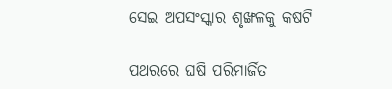ସେଇ ଅପସଂସ୍କାର ଶୃଙ୍ଖଳକୁ କଷଟି

ପଥରରେ ଘଷି ପରିମାର୍ଜିତ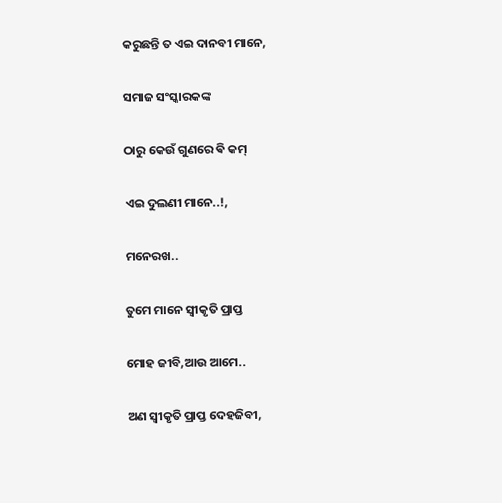କରୁଛନ୍ତି ତ ଏଇ ଦାନବୀ ମାନେ,

ସମାଜ ସଂସ୍କାରକଙ୍କ

ଠାରୁ କେଉଁ ଗୁଣରେ ଵି କମ୍

ଏଇ ଦୁଲଣୀ ମାନେ..!,

ମନେରଖ..

ତୁମେ ମାନେ ସ୍ୱୀକୃତି ପ୍ରାପ୍ତ

ମୋହ ଜୀବି,ଆଉ ଆମେ..

ଅଣ ସ୍ୱୀକୃତି ପ୍ରାପ୍ତ ଦେହଜିବୀ,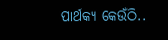ପାର୍ଥକ୍ୟ କେଉଁଠି..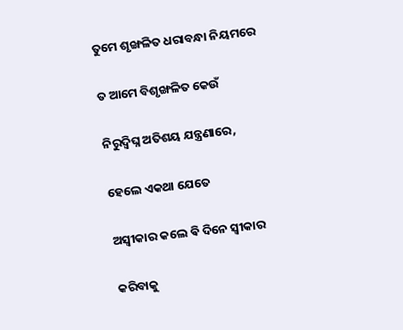ତୁମେ ଶୃଙ୍ଖଳିତ ଧରାବନ୍ଧା ନିୟମରେ

ତ ଆମେ ବିଶୃଙ୍ଖଳିତ କେଉଁ

ନିରୁଦ୍ବିଘ୍ନ ଅତିଶୟ ଯନ୍ତ୍ରଣାରେ,

ହେଲେ ଏକଥା ଯେତେ

ଅସ୍ବୀକାର କଲେ ଵି ଦିନେ ସ୍ୱୀକାର

କରିବାକୁ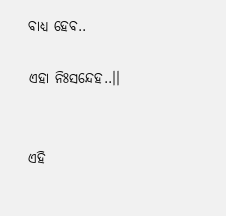ବାଧ୍ୟ ହେବ..

ଏହା ନିଃସନ୍ଦେହ..।।


ଏହି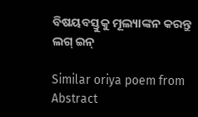ବିଷୟବସ୍ତୁକୁ ମୂଲ୍ୟାଙ୍କନ କରନ୍ତୁ
ଲଗ୍ ଇନ୍

Similar oriya poem from Abstract